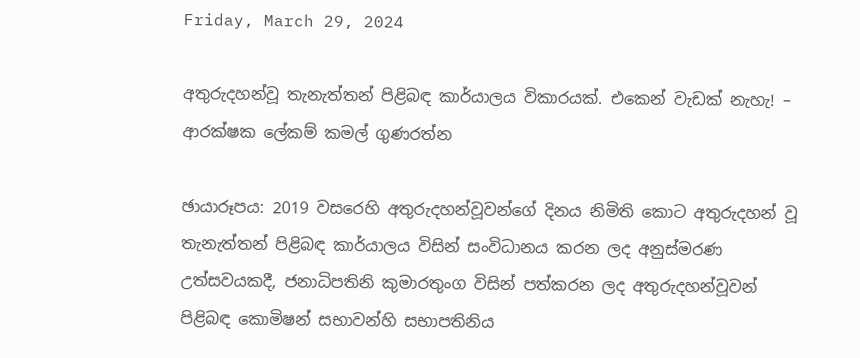Friday, March 29, 2024

අතුරුදහන්වූ තැනැත්තන් පිළිබඳ කාර්යාලය විකාරයක්. එකෙන් වැඩක් නැහැ! – ආරක්ෂක ලේකම් කමල් ගුණරත්න

ඡායාරූපය: 2019 වසරෙහි අතුරුදහන්වූවන්ගේ දිනය නිමිති කොට අතුරුදහන් වූ තැනැත්තන් පිළිබඳ කාර්යාලය විසින් සංවිධානය කරන ලද අනුස්මරණ උත්සවයකදී, ජනාධිපතිනි කුමාරතුංග විසින් පත්කරන ලද අතුරුදහන්වූවන් පිළිබඳ කොමිෂන් සභාවන්හි සභාපතිනිය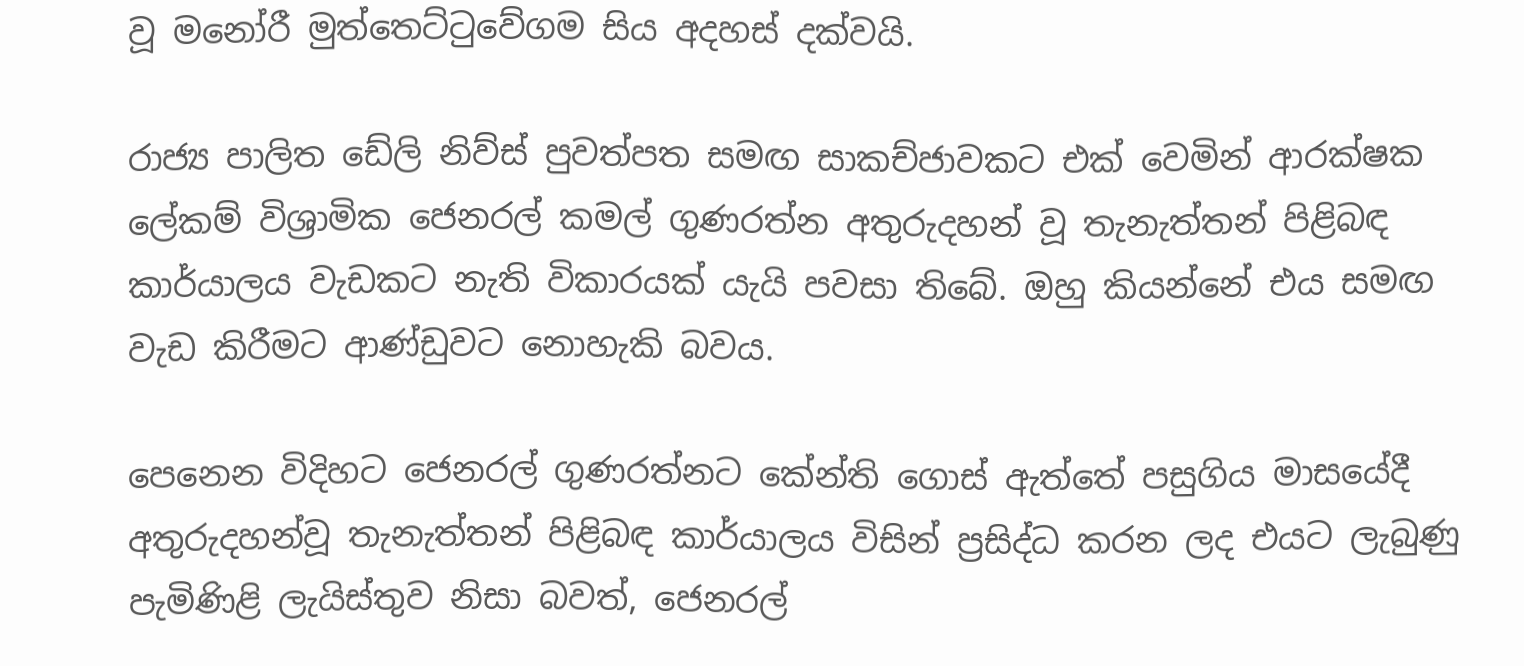වූ මනෝරී මුත්තෙට්ටුවේගම සිය අදහස් දක්වයි.

රාජ්‍ය පාලිත ඩේලි නිව්ස් පුවත්පත සමඟ සාකච්ජාවකට එක් වෙමින් ආරක්ෂක ලේකම් විශ්‍රාමික ජෙනරල් කමල් ගුණරත්න අතුරුදහන් වූ තැනැත්තන් පිළිබඳ කාර්යාලය වැඩකට නැති විකාරයක් යැයි පවසා තිබේ. ඔහු කියන්නේ එය සමඟ වැඩ කිරීමට ආණ්ඩුවට නොහැකි බවය.

පෙනෙන විදිහට ජෙනරල් ගුණරත්නට කේන්ති ගොස් ඇත්තේ පසුගිය මාසයේදී අතුරුදහන්වූ තැනැත්තන් පිළිබඳ කාර්යාලය විසින් ප්‍රසිද්ධ කරන ලද එයට ලැබුණු පැමිණිළි ලැයිස්තුව නිසා බවත්, ජෙනරල්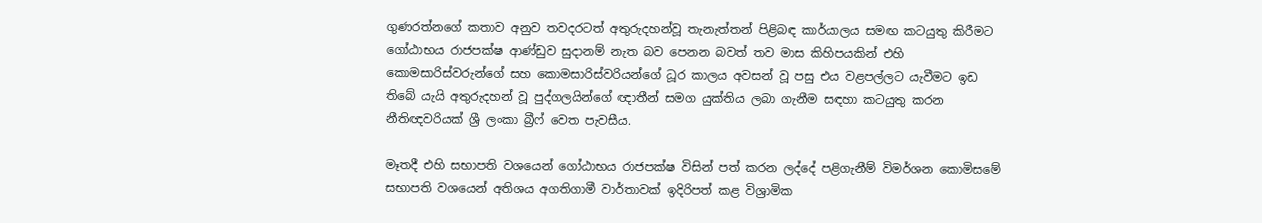ගුණරත්නගේ කතාව අනුව තවදරටත් අතුරුදහන්වූ තැනැත්තන් පිළිබඳ කාර්යාලය සමඟ කටයුතු කිරීමට ගෝඨාභය රාජපක්ෂ ආණ්ඩුව සුදානම් නැත බව පෙනන බවත් තව මාස කිහිපයකින් එහි කොමසාරිස්වරුන්ගේ සහ කොමසාරිස්වරියන්ගේ ධූර කාලය අවසන් වූ පසු එය වළපල්ලට යැවීමට ඉඩ තිබේ යැයි අතුරුදහන් වූ පුද්ගලයින්ගේ ඥාතීන් සමග යුක්තිය ලබා ගැනීම සඳහා කටයුතු කරන නීතිඥවරියක් ශ්‍රී ලංකා බ්‍රීෆ් වෙත පැවසීය.

මෑතදී එහි සභාපති වශයෙන් ගෝඨාභය රාජපක්ෂ විසින් පත් කරන ලද්දේ පළිගැනීම් විමර්ශන කොමිසමේ සභාපති වශයෙන් අතිශය අගතිගාමී වාර්තාවක් ඉදිරිපත් කළ විශ්‍රාමික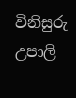විනිසුරු උපාලි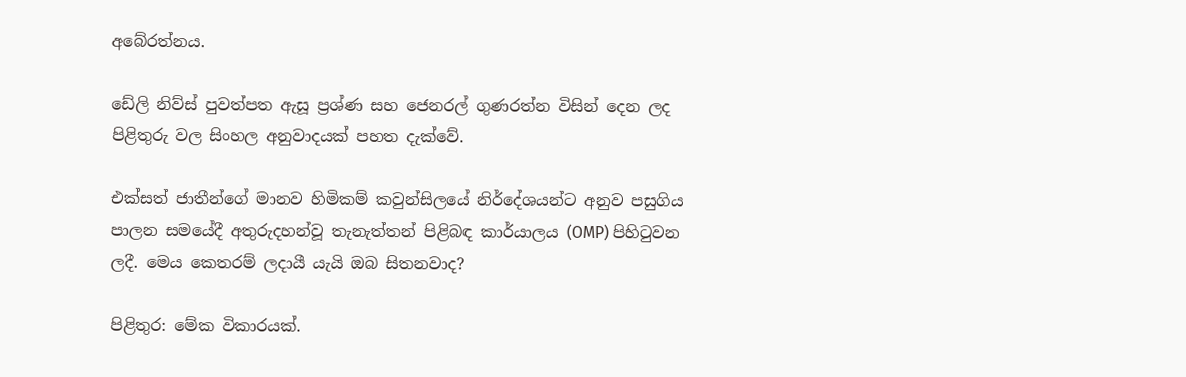අබේරත්නය.

ඩේලි නිව්ස් පුවත්පත ඇසූ ප්‍රශ්ණ සහ ජෙනරල් ගුණරත්න විසින් දෙන ලද පිළිතුරු වල සිංහල අනුවාදයක් පහත දැක්වේ.

එක්සත් ජාතීන්ගේ මානව හිමිකම් කවුන්සිලයේ නිර්දේශයන්ට අනුව පසුගිය පාලන සමයේදී අතුරුදහන්වූ තැනැත්තන් පිළිබඳ කාර්යාලය (OMP) පිහිටුවන ලදී. මෙය කෙතරම් ලදායී යැයි ඔබ සිතනවාද?

පිළිතුර: මේක විකාරයක්.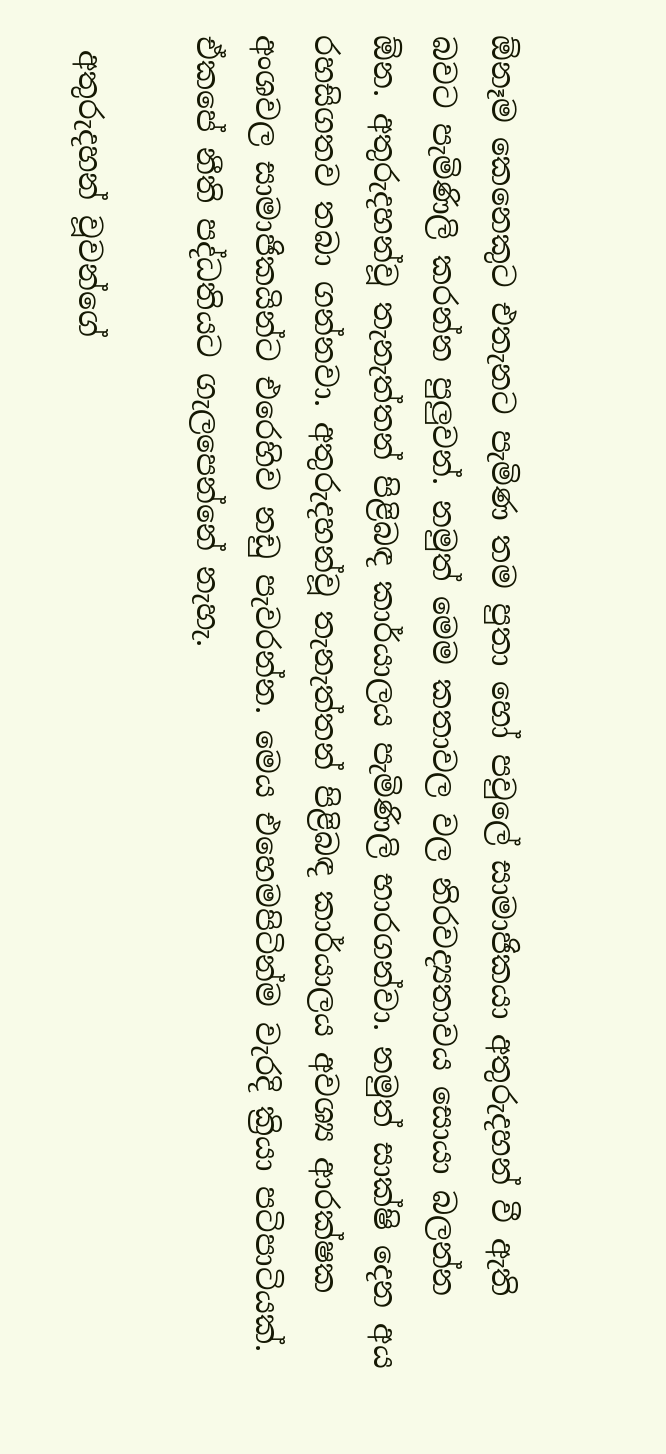ඕනෑම කෙනෙකුට එතැනට පැමිණ තම පුතා හෝ පවුලේ සාමාජිකයා අතුරුදහන් වී ඇති බවට පැමිණිලි කරන්න පුලුවන්. නමුත් මෙම කතාවල වල නිරවද්‍යතාවය සොයා බලන්න ඕන. අතුරුදහන්වූ තැනැත්තන් පිළිබඳ කාර්යාලය පැමිණිලි භාරගන්වා. නමුත් සාක්ෂි දෙන අය රහසිගතව තබා ගන්නවා. අතුරුදහන්වූ තැනැත්තන් පිළිබඳ කාර්යාලය අවශ්‍ය ආරක්ෂක අංශවල සාමාජිකයින්ට එරෙහිව නඩු පැවරන්න. මෙය එහෙමපිටින්ම වැරදි ක්‍රියා පටිපාටියක්. ඒකපේ නීති පද්ධතියට ගැලපෙන්නේ නැහැ.

 අතුරුදහන් වූවන්ගේ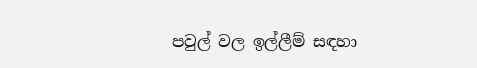පවුල් වල ඉල්ලීම් සඳහා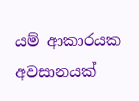යම් ආකාරයක අවසානයක්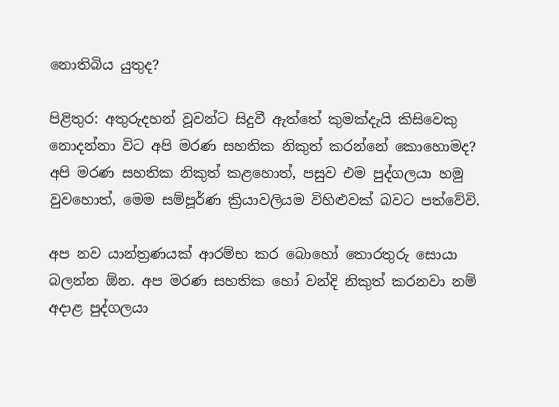නොතිබිය යුතුද?

පිළිතුර: අතුරුදහන් වූවන්ට සිදුවී ඇත්තේ කුමක්දැයි කිසිවෙකු නොදන්නා විට අපි මරණ සහතික නිකුත් කරන්නේ කොහොමද? අපි මරණ සහතික නිකුත් කළහොත්, පසුව එම පුද්ගලයා හමු වුවහොත්, මෙම සම්පූර්ණ ක්‍රියාවලියම විහිළුවක් බවට පත්වේවි.

අප නව යාන්ත්‍රණයක් ආරම්භ කර බොහෝ තොරතුරු සොයා බලන්න ඕන. අප මරණ සහතික හෝ වන්දි නිකුත් කරනවා නම් අදාළ පුද්ගලයා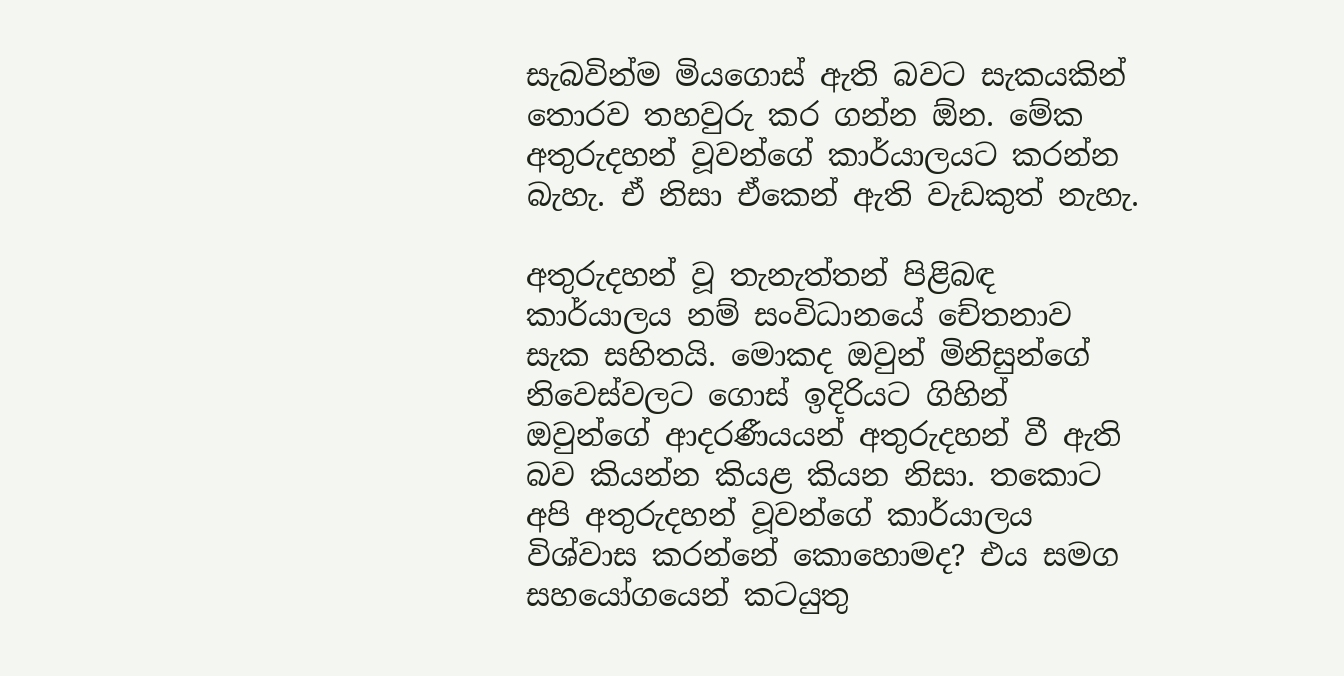සැබවින්ම මියගොස් ඇති බවට සැකයකින් තොරව තහවුරු කර ගන්න ඕන. මේක අතුරුදහන් වූවන්ගේ කාර්යාලයට කරන්න බැහැ. ඒ නිසා ඒකෙන් ඇති වැඩකුත් නැහැ.

අතුරුදහන් වූ තැනැත්තන් පිළිබඳ කාර්යාලය නම් සංවිධානයේ චේතනාව සැක සහිතයි. මොකද ඔවුන් මිනිසුන්ගේ නිවෙස්වලට ගොස් ඉදිරියට ගිහින් ඔවුන්ගේ ආදරණීයයන් අතුරුදහන් වී ඇති බව කියන්න කියළ කියන නිසා. තකොට අපි අතුරුදහන් වූවන්ගේ කාර්යාලය විශ්වාස කරන්නේ කොහොමද? එය සමග සහයෝගයෙන් කටයුතු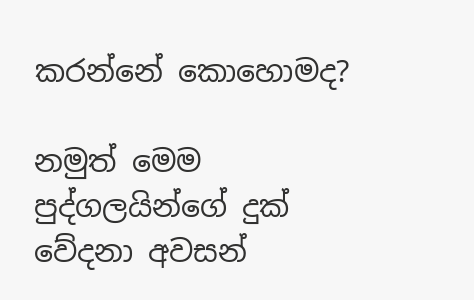කරන්නේ කොහොමද?

නමුත් මෙම පුද්ගලයින්ගේ දුක් වේදනා අවසන්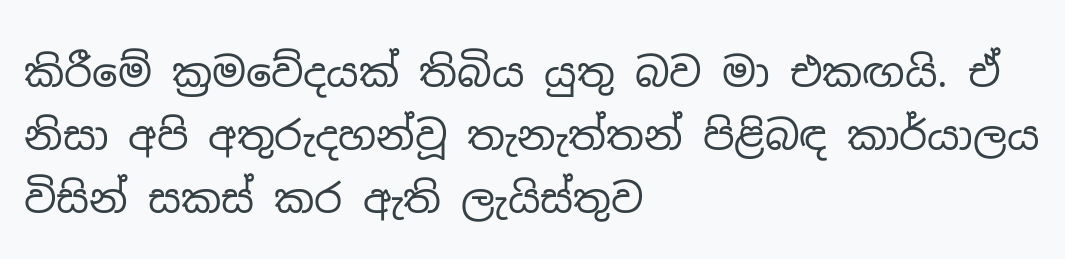කිරීමේ ක්‍රමවේදයක් තිබිය යුතු බව මා එකඟයි. ඒ නිසා අපි අතුරුදහන්වූ තැනැත්තන් පිළිබඳ කාර්යාලය විසින් සකස් කර ඇති ලැයිස්තුව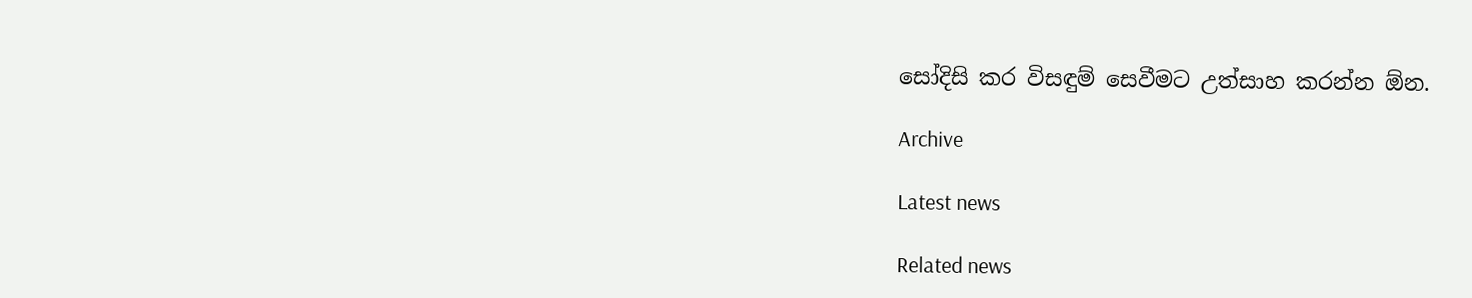සෝදිසි කර විසඳුම් සෙවීමට උත්සාහ කරන්න ඕන.

Archive

Latest news

Related news